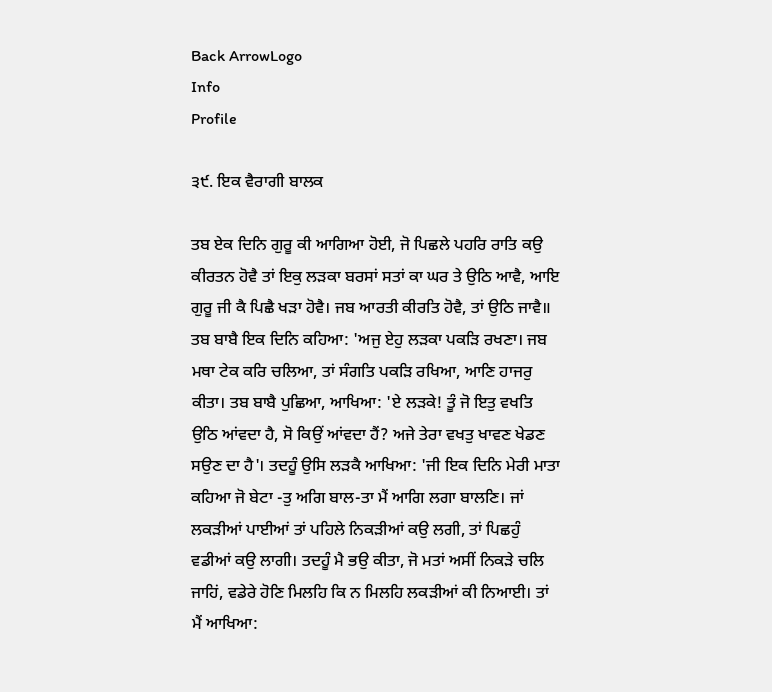Back ArrowLogo
Info
Profile

੩੯. ਇਕ ਵੈਰਾਗੀ ਬਾਲਕ

ਤਬ ਏਕ ਦਿਨਿ ਗੁਰੂ ਕੀ ਆਗਿਆ ਹੋਈ, ਜੋ ਪਿਛਲੇ ਪਹਰਿ ਰਾਤਿ ਕਉ ਕੀਰਤਨ ਹੋਵੈ ਤਾਂ ਇਕੁ ਲੜਕਾ ਬਰਸਾਂ ਸਤਾਂ ਕਾ ਘਰ ਤੇ ਉਠਿ ਆਵੈ, ਆਇ ਗੁਰੂ ਜੀ ਕੈ ਪਿਛੈ ਖੜਾ ਹੋਵੈ। ਜਬ ਆਰਤੀ ਕੀਰਤਿ ਹੋਵੈ, ਤਾਂ ਉਠਿ ਜਾਵੈ॥ ਤਬ ਬਾਬੈ ਇਕ ਦਿਨਿ ਕਹਿਆ: 'ਅਜੁ ਏਹੁ ਲੜਕਾ ਪਕੜਿ ਰਖਣਾ। ਜਬ ਮਥਾ ਟੇਕ ਕਰਿ ਚਲਿਆ, ਤਾਂ ਸੰਗਤਿ ਪਕੜਿ ਰਖਿਆ, ਆਣਿ ਹਾਜਰੁ ਕੀਤਾ। ਤਬ ਬਾਬੈ ਪੁਛਿਆ, ਆਖਿਆ: 'ਏ ਲੜਕੇ! ਤੂੰ ਜੋ ਇਤੁ ਵਖਤਿ ਉਠਿ ਆਂਵਦਾ ਹੈ, ਸੋ ਕਿਉਂ ਆਂਵਦਾ ਹੈਂ? ਅਜੇ ਤੇਰਾ ਵਖਤੁ ਖਾਵਣ ਖੇਡਣ ਸਉਣ ਦਾ ਹੈ'। ਤਦਹੂੰ ਉਸਿ ਲੜਕੈ ਆਖਿਆ: 'ਜੀ ਇਕ ਦਿਨਿ ਮੇਰੀ ਮਾਤਾ ਕਹਿਆ ਜੋ ਬੇਟਾ -ਤੁ ਅਗਿ ਬਾਲ-ਤਾ ਮੈਂ ਆਗਿ ਲਗਾ ਬਾਲਣਿ। ਜਾਂ ਲਕੜੀਆਂ ਪਾਈਆਂ ਤਾਂ ਪਹਿਲੇ ਨਿਕੜੀਆਂ ਕਉ ਲਗੀ, ਤਾਂ ਪਿਛਹੁੰ ਵਡੀਆਂ ਕਉ ਲਾਗੀ। ਤਦਹੂੰ ਮੈ ਭਉ ਕੀਤਾ, ਜੋ ਮਤਾਂ ਅਸੀਂ ਨਿਕੜੇ ਚਲਿ ਜਾਹਿਂ, ਵਡੇਰੇ ਹੋਣਿ ਮਿਲਹਿ ਕਿ ਨ ਮਿਲਹਿ ਲਕੜੀਆਂ ਕੀ ਨਿਆਈ। ਤਾਂ ਮੈਂ ਆਖਿਆ: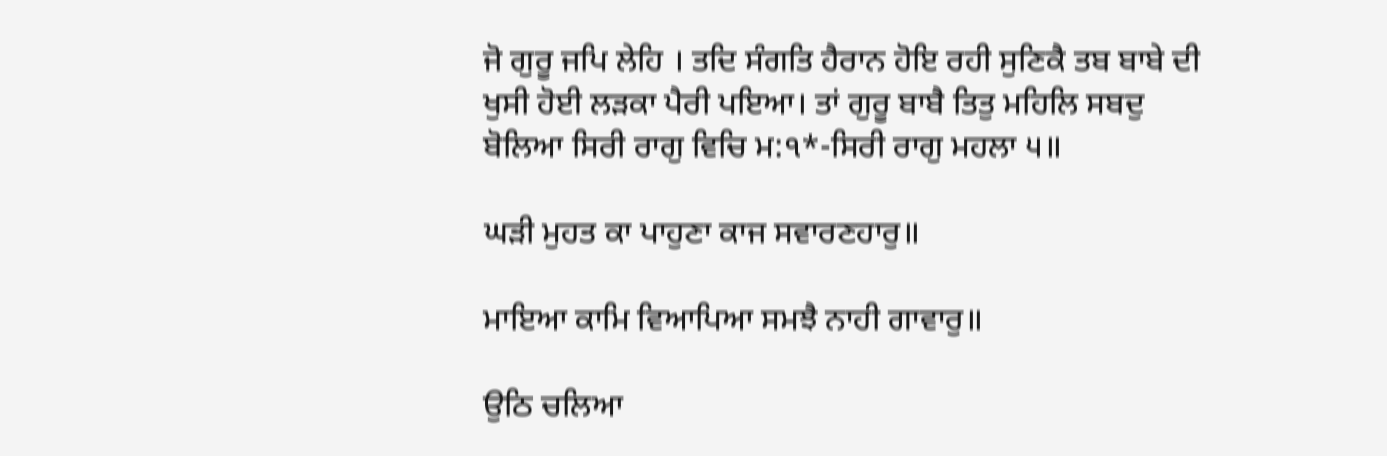ਜੋ ਗੁਰੂ ਜਪਿ ਲੇਹਿ । ਤਦਿ ਸੰਗਤਿ ਹੈਰਾਨ ਹੋਇ ਰਹੀ ਸੁਣਿਕੈ ਤਬ ਬਾਬੇ ਦੀ ਖੁਸੀ ਹੋਈ ਲੜਕਾ ਪੈਰੀ ਪਇਆ। ਤਾਂ ਗੁਰੂ ਬਾਬੈ ਤਿਤੁ ਮਹਿਲਿ ਸਬਦੁ ਬੋਲਿਆ ਸਿਰੀ ਰਾਗੁ ਵਿਚਿ ਮ:੧*-ਸਿਰੀ ਰਾਗੁ ਮਹਲਾ ੫॥

ਘੜੀ ਮੁਹਤ ਕਾ ਪਾਹੁਣਾ ਕਾਜ ਸਵਾਰਣਹਾਰੁ॥

ਮਾਇਆ ਕਾਮਿ ਵਿਆਪਿਆ ਸਮਝੈ ਨਾਹੀ ਗਾਵਾਰੁ॥

ਉਠਿ ਚਲਿਆ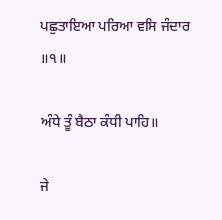ਪਛੁਤਾਇਆ ਪਰਿਆ ਵਸਿ ਜੰਦਾਰ ॥੧॥

ਅੰਧੇ ਤੂੰ ਬੈਠਾ ਕੰਧੀ ਪਾਹਿ॥

ਜੇ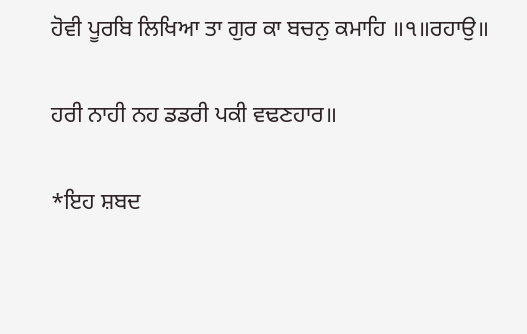ਹੋਵੀ ਪੂਰਬਿ ਲਿਖਿਆ ਤਾ ਗੁਰ ਕਾ ਬਚਨੁ ਕਮਾਹਿ ॥੧॥ਰਹਾਉ॥

ਹਰੀ ਨਾਹੀ ਨਹ ਡਡਰੀ ਪਕੀ ਵਢਣਹਾਰ॥

*ਇਹ ਸ਼ਬਦ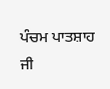ਪੰਚਮ ਪਾਤਸ਼ਾਹ ਜੀ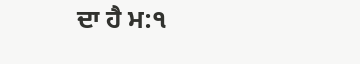ਦਾ ਹੈ ਮ:੧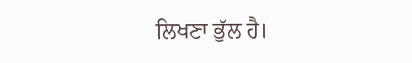ਲਿਖਣਾ ਭੁੱਲ ਹੈ।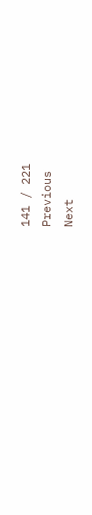141 / 221
Previous
Next